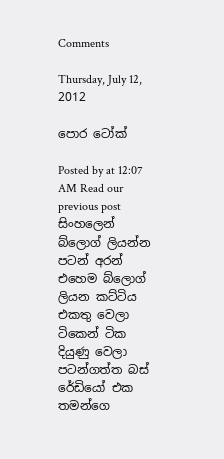Comments

Thursday, July 12, 2012

පොර ටෝක්

Posted by at 12:07 AM Read our previous post
සිංහලෙන් බ්ලොග් ලියන්න පටන් අරන් එහෙම බ්ලොග් ලියන කට්ටිය එකතු වෙලා ටිකෙන් ටික දියුණු වෙලා පටන්ගත්ත බස් රේඩියෝ එක තමන්ගෙ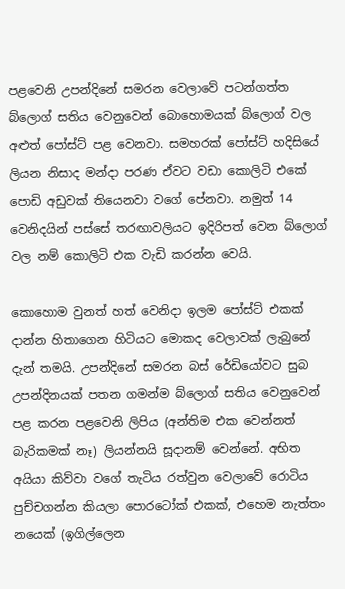පළවෙනි උපන්දිනේ සමරන වෙලාවේ පටන්ගත්ත බ්ලොග් සතිය වෙනුවෙන් බොහොමයක් බ්ලොග් වල අළුත් පෝස්ට් පළ වෙනවා. සමහරක් පෝස්ට් හදිසියේ ලියන නිසාද මන්දා පරණ ඒවට වඩා කොලිටි එකේ පොඩි අඩුවක් තියෙනවා වගේ පේනවා. නමුත් 14 වෙනිදයින් පස්සේ තරඟාවලියට ඉදිරිපත් වෙන බ්ලොග් වල නම් කොලිටි එක වැඩි කරන්න වෙයි.

කොහොම වුනත් හත් වෙනිදා ඉලම පෝස්ට් එකක් දාන්න හිතාගෙන හිටියට මොකද වෙලාවක් ලැබුනේ දැන් තමයි. උපන්දිනේ සමරන බස් රේඩියෝවට සුබ උපන්දිනයක් පතන ගමන්ම බ්ලොග් සතිය වෙනුවෙන් පළ කරන පළවෙනි ලිපිය (අන්තිම එක වෙන්නත් බැරිකමක් නෑ) ලියන්නයි සූදානම් වෙන්නේ. අභිත අයියා කිව්වා වගේ තැටිය රත්වුන වෙලාවේ රොටිය පුච්චගන්න කියලා පොරටෝක් එකක්, එහෙම නැත්තං නයෙක් (ඉගිල්ලෙන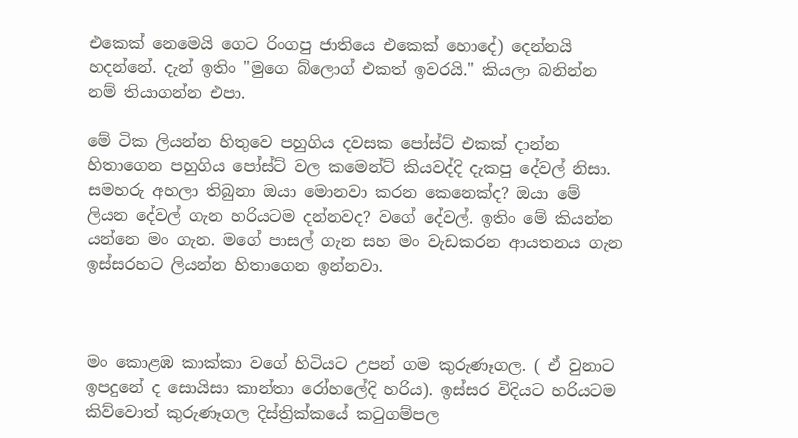එකෙක් නෙමෙයි ගෙට රිංගපු ජාතියෙ එකෙක් හොදේ) දෙන්නයි හදන්නේ. දැන් ඉතිං "මුගෙ බ්ලොග් එකත් ඉවරයි." කියලා බනින්න නම් තියාගන්න එපා.

මේ ටික ලියන්න හිතුවෙ පහුගිය දවසක පෝස්ට් එකක් දාන්න හිතාගෙන පහුගිය පෝස්ට් වල කමෙන්ට් කියවද්දි දැකපු දේවල් නිසා. සමහරු අහලා තිබුනා ඔයා මොනවා කරන කෙනෙක්ද? ඔයා මේ ලියන දේවල් ගැන හරියටම දන්නවද? වගේ දේවල්. ඉතිං මේ කියන්න යන්නෙ මං ගැන. මගේ පාසල් ගැන සහ මං වැඩකරන ආයතනය ගැන ඉස්සරහට ලියන්න හිතාගෙන ඉන්නවා.



මං කොළඹ කාක්කා වගේ හිටියට උපන් ගම කුරුණෑගල. ( ඒ වුනාට ඉපදුනේ ද සොයිසා කාන්තා රෝහලේදි හරිය). ඉස්සර විදියට හරියටම කිව්වොත් කුරුණෑගල දිස්ත්‍රික්කයේ කටුගම්පල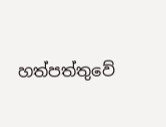හත්පත්තුවේ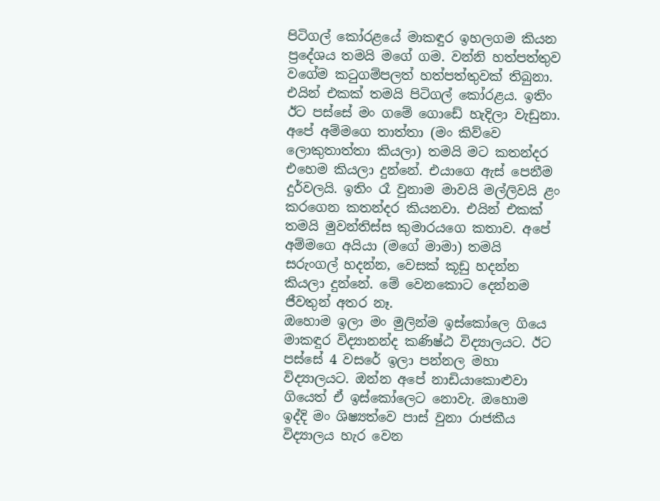පිටිගල් කෝරළයේ මාකඳුර ඉහලගම කියන ප්‍රදේශය තමයි මගේ ගම. වන්නි හත්පත්තුව වගේම කටුගම්පලත් හත්පත්තුවක් තිබුනා. එයින් එකක් තමයි පිටිගල් කෝරළය. ඉතිං ඊට පස්සේ මං ගමේ ගොඩේ හැදිලා වැඩුනා. අපේ අම්මගෙ තාත්තා (මං කිව්වෙ ලොකුතාත්තා කියලා) තමයි මට කතන්දර එහෙම කියලා දුන්නේ. එයාගෙ ඇස් පෙනීම දුර්වලයි. ඉතිං රෑ වුනාම මාවයි මල්ලිවයි ළං කරගෙන කතන්දර කියනවා. එයින් එකක් තමයි මුවන්තිස්ස කුමාරයගෙ කතාව. අපේ අම්මගෙ අයියා (මගේ මාමා) තමයි සරුංගල් හදන්න, වෙසක් කූඩු හදන්න කියලා දුන්නේ. මේ වෙනකොට දෙන්නම ජීවතුන් අතර නෑ.
ඔහොම ඉලා මං මුලින්ම ඉස්කෝලෙ ගියෙ මාකඳුර විද්‍යානන්ද කණිෂ්ඨ විද්‍යාලයට. ඊට පස්සේ 4 වසරේ ඉලා පන්නල මහා විද්‍යාලයට. ඔන්න අපේ නාඩියාකොළුවා ගියෙත් ඒ ඉස්කෝලෙට නොවැ. ඔහොම ඉද්දි මං ශිෂ්‍යත්වෙ පාස් වුනා රාජකීය විද්‍යාලය හැර වෙන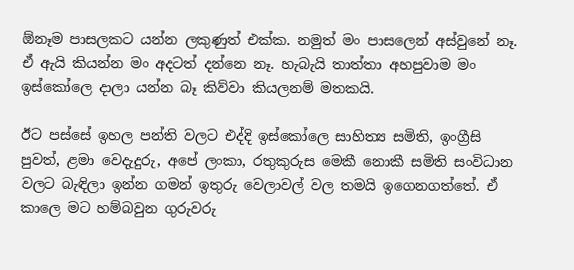ඕනෑම පාසලකට යන්න ලකුණුත් එක්ක. නමුත් මං පාසලෙන් අස්වුනේ නෑ. ඒ ඇයි කියන්න මං අදටත් දන්නෙ නෑ. හැබැයි තාත්තා අහපුවාම මං ඉස්කෝලෙ දාලා යන්න බෑ කිව්වා කියලනම් මතකයි.

ඊට පස්සේ ඉහල පන්ති වලට එද්දි ඉස්කෝලෙ සාහිත්‍ය සමිති, ඉංග්‍රීසි පුවත්, ළමා වෙදැදුරු, අපේ ලංකා, රතුකුරුස මෙකී නොකී සමිති සංවිධාන වලට බැඳිලා ඉන්න ගමන් ඉතුරු වෙලාවල් වල තමයි ඉගෙනගත්තේ. ඒ කාලෙ මට හම්බවුන ගුරුවරු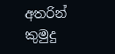අතරින් කුමුදු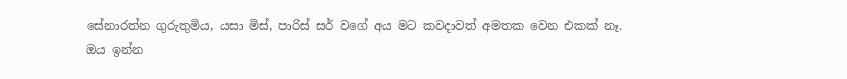සේනාරත්න ගුරුතුමිය, යසා මිස්, පාරිස් සර් වගේ අය මට කවදාවත් අමතක වෙන එකක් නෑ.
ඔය ඉන්න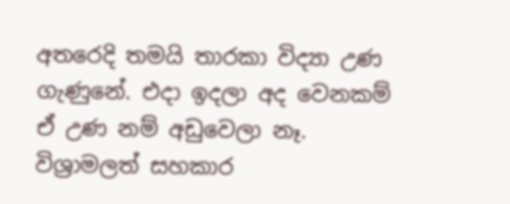අතරෙදි තමයි තාරකා විද්‍යා උණ ගැණුනේ. එදා ඉදලා අද වෙනකම් ඒ උණ නම් අඩුවෙලා නෑ. විශ්‍රාමලත් සහකාර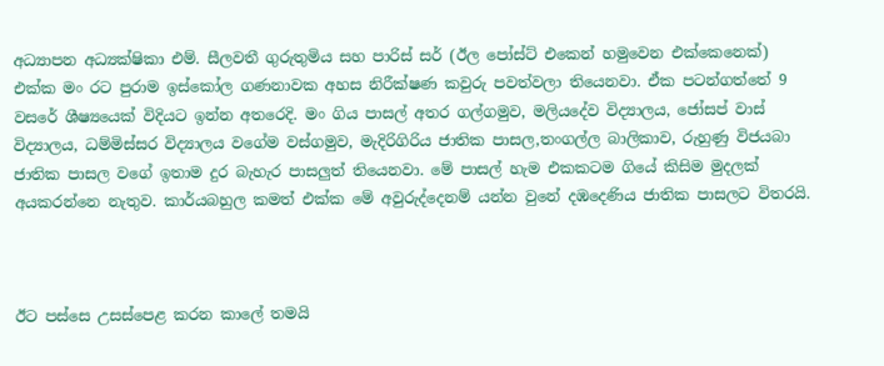අධ්‍යාපන අධ්‍යක්ෂිකා එම්. සීලවතී ගුරුතුමිය සහ පාරිස් සර් (ඊල පෝස්ට් එකෙන් හමුවෙන එක්කෙනෙක්) එක්ක මං රට පුරාම ඉස්කෝල ගණනාවක අහස නිරීක්ෂණ කවුරු පවත්වලා තියෙනවා. ඒක පටන්ගත්තේ 9 වසරේ ශීෂ්‍යයෙක් විදියට ඉන්න අතරෙදි. මං ගිය පාසල් අතර ගල්ගමුව, මලියදේව විද්‍යාලය, ජෝසප් වාස් විද්‍යාලය, ධම්මිස්සර විද්‍යාලය වගේම වස්ගමුව, මැදිරිගිරිය ජාතික පාසල,තංගල්ල බාලිකාව, රුහුණු විජයබා ජාතික පාසල වගේ ඉතාම දුර බැහැර පාසලුත් තියෙනවා. මේ පාසල් හැම එකකටම ගියේ කිසිම මුදලක් අයකරන්නෙ නැතුව. කාර්යබහුල කමත් එක්ක මේ අවුරුද්දෙනම් යන්න වුනේ දඹදෙණිය ජාතික පාසලට විතරයි.



ඊට පස්සෙ උසස්පෙළ කරන කාලේ තමයි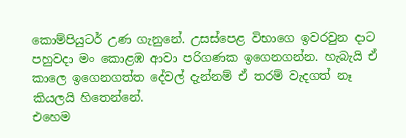කොම්පියුටර් උණ ගැනුනේ. උසස්පෙළ විභාගෙ ඉවරවුන දාට පහුවදා මං කොළඹ ආවා පරිගණක ඉගෙනගන්න. හැබැයි ඒ කාලෙ ඉගෙනගත්ත දේවල් දැන්නම් ඒ තරම් වැදගත් නෑ කියලයි හිතෙන්නේ.
එහෙම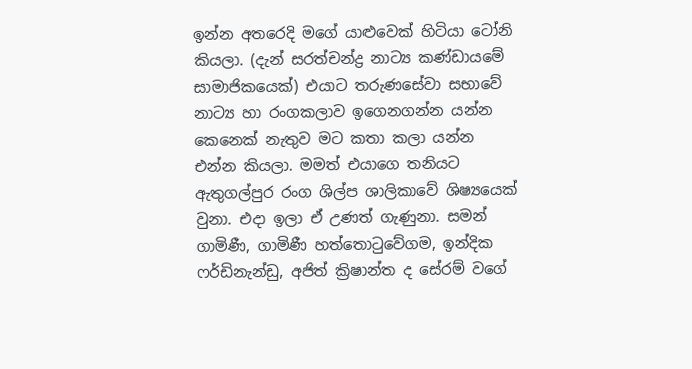ඉන්න අතරෙදි මගේ යාළුවෙක් හිටියා ටෝනි කියලා. (දැන් සරත්චන්ද්‍ර නාට්‍ය කණ්ඩායමේ සාමාජිකයෙක්) එයාට තරුණසේවා සභාවේ නාට්‍ය හා රංගකලාව ඉගෙනගන්න යන්න කෙනෙක් නැතුව මට කතා කලා යන්න එන්න කියලා. මමත් එයාගෙ තනියට ඇතුගල්පුර රංග ශිල්ප ශාලිකාවේ ශිෂ්‍යයෙක් වුනා. එදා ඉලා ඒ උණත් ගැණුනා. සමන් ගාමිණී, ගාමිණී හත්තොටුවේගම, ඉන්දික ෆර්ඩිනැන්ඩු, අජිත් ක්‍රිෂාන්ත ද සේරම් වගේ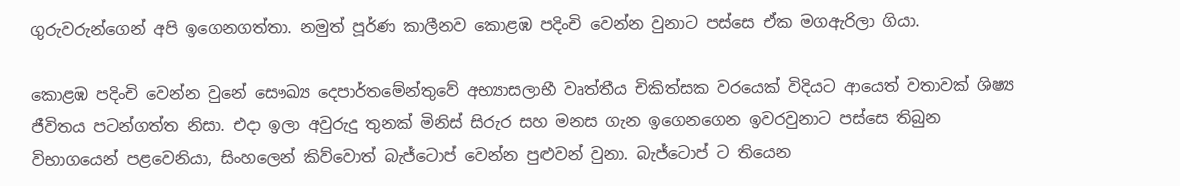ගුරුවරුන්ගෙන් අපි ඉගෙනගත්තා. නමුත් පූර්ණ කාලීනව කොළඹ පදිංචි වෙන්න වුනාට පස්සෙ ඒක මගඇරිලා ගියා.

කොළඹ පදිංචි වෙන්න වුනේ සෞඛ්‍ය දෙපාර්තමේන්තුවේ අභ්‍යාසලාභී වෘත්තීය චිකිත්සක වරයෙක් විදියට ආයෙත් වතාවක් ශිෂ්‍ය ජීවිතය පටන්ගත්ත නිසා. එදා ඉලා අවුරුදු තුනක් මිනිස් සිරුර සහ මනස ගැන ඉගෙනගෙන ඉවරවුනාට පස්සෙ තිබුන විභාගයෙන් පළවෙනියා, සිංහලෙන් කිව්වොත් බැජ්ටොප් වෙන්න පුළුවන් වුනා. බැජ්ටොප් ට තියෙන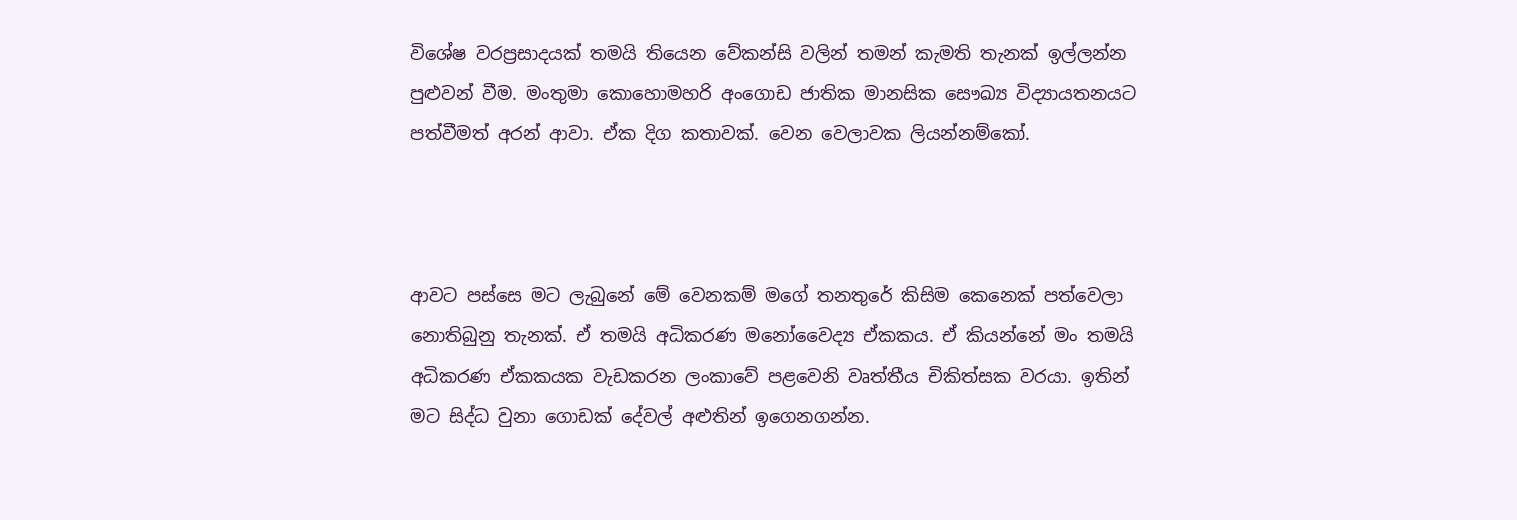විශේෂ වරප්‍රසාදයක් තමයි තියෙන වේකන්සි වලින් තමන් කැමති තැනක් ඉල්ලන්න පුළුවන් වීම. මංතුමා කොහොමහරි අංගොඩ ජාතික මානසික සෞඛ්‍ය විද්‍යායතනයට පත්වීමත් අරන් ආවා. ඒක දිග කතාවක්. වෙන වෙලාවක ලියන්නම්කෝ.



ආවට පස්සෙ මට ලැබුනේ මේ වෙනකම් මගේ තනතුරේ කිසිම කෙනෙක් පත්වෙලා නොතිබුනු තැනක්. ඒ තමයි අධිකරණ මනෝවෛද්‍ය ඒකකය. ඒ කියන්නේ මං තමයි අධිකරණ ඒකකයක වැඩකරන ලංකාවේ පළවෙනි වෘත්තීය චිකිත්සක වරයා. ඉතින් මට සිද්ධ වුනා ගොඩක් දේවල් අළුතින් ඉගෙනගන්න.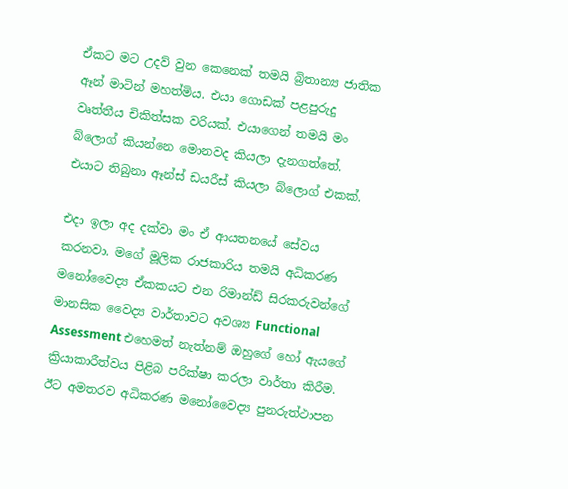ඒකට මට උදව් වුන කෙනෙක් තමයි බ්‍රිතාන්‍ය ජාතික ඈන් මාටින් මහත්මිය. එයා ගොඩක් පළපුරුදු වෘත්තීය චිකිත්සක වරියක්. එයාගෙන් තමයි මං බ්ලොග් කියන්නෙ මොනවද කියලා දැනගත්තේ. එයාට තිබුනා ඈන්ස් ඩයරීස් කියලා බ්ලොග් එකක්.

එදා ඉලා අද දක්වා මං ඒ ආයතනයේ සේවය කරනවා. මගේ මූලික රාජකාරිය තමයි අධිකරණ මනෝවෛද්‍ය ඒකකයට එන රිමාන්ඩ් සිරකරුවන්ගේ මානසික වෛද්‍ය වාර්තාවට අවශ්‍ය Functional Assessment එහෙමත් නැත්නම් ඔහුගේ හෝ ඇයගේ ක්‍රියාකාරීත්වය පිළිබ පරික්ෂා කරලා වාර්තා කිරීම. ඊට අමතරව අධිකරණ මනෝවෛද්‍ය පුනරුත්ථාපන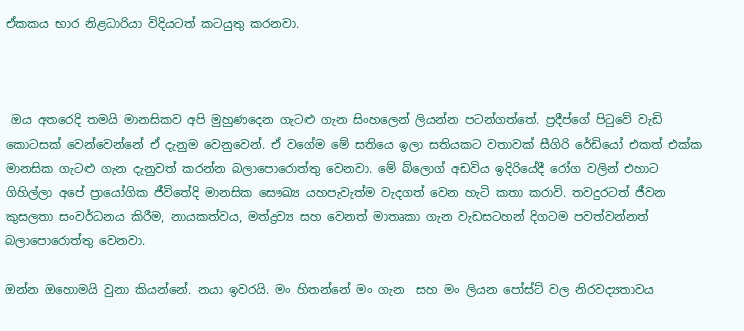ඒකකය භාර නිළධාරියා විදියටත් කටයුතු කරනවා.



 ඔය අතරෙදි තමයි මානසිකව අපි මුහුණදෙන ගැටළු ගැන සිංහලෙන් ලියන්න පටන්ගත්තේ. ප්‍රදීප්ගේ පිටුවේ වැඩි කොටසක් වෙන්වෙන්නේ ඒ දැනුම වෙනුවෙන්. ඒ වගේම මේ සතියෙ ඉලා සතියකට වතාවක් සීගිරි රේඩියෝ එකත් එක්ක මානසික ගැටළු ගැන දැනුවත් කරන්න බලාපොරොත්තු වෙනවා. මේ බ්ලොග් අඩවිය ඉදිරියේදී රෝග වලින් එහාට ගිහිල්ලා අපේ ප්‍රායෝගික ජීවිතේදි මානසික සෞඛ්‍ය යහපැවැත්ම වැදගත් වෙන හැටි කතා කරාවි. තවදුරටත් ජීවන කුසලතා සංවර්ධනය කිරීම, නායකත්වය, මත්ද්‍රව්‍ය සහ වෙනත් මාතෘකා ගැන වැඩසටහන් දිගටම පවත්වන්නත් බලාපොරොත්තු වෙනවා.

ඔන්න ඔහොමයි වුනා කියන්නේ. නයා ඉවරයි. මං හිතන්නේ මං ගැන  සහ මං ලියන පෝස්ට් වල නිරවද්‍යතාවය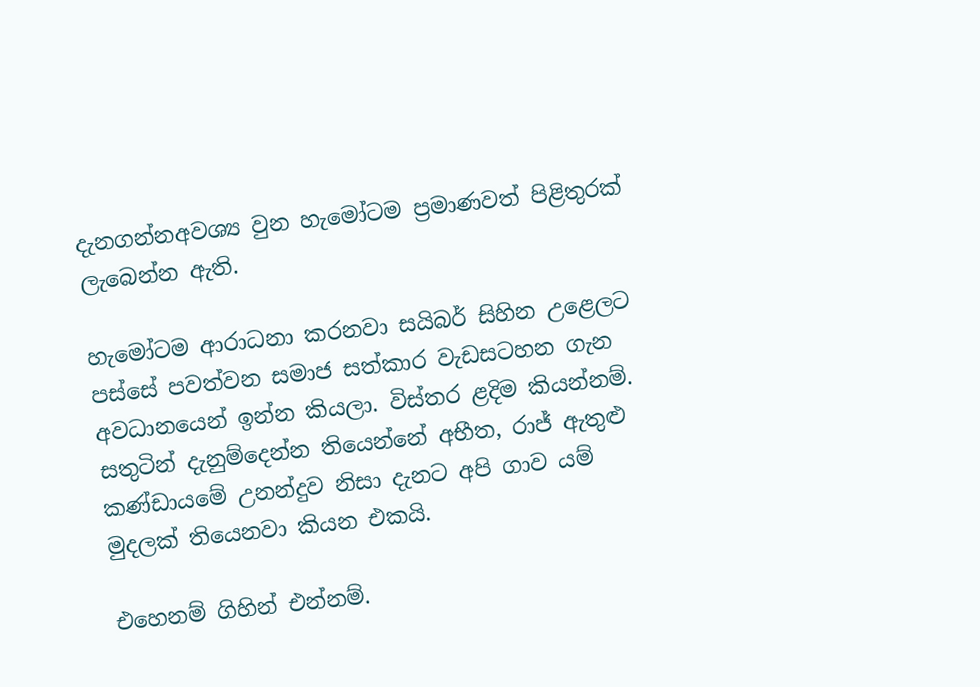දැනගන්නඅවශ්‍ය වුන හැමෝටම ප්‍රමාණවත් පිළිතුරක් ලැබෙන්න ඇති.

හැමෝටම ආරාධනා කරනවා සයිබර් සිහින උළෙලට පස්සේ පවත්වන සමාජ සත්කාර වැඩසටහන ගැන අවධානයෙන් ඉන්න කියලා. විස්තර ළදිම කියන්නම්. සතුටින් දැනුම්දෙන්න තියෙන්නේ අභීත, රාජ් ඇතුළු කණ්ඩායමේ උනන්දුව නිසා දැනට අපි ගාව යම් මුදලක් තියෙනවා කියන එකයි.

එහෙනම් ගිහින් එන්නම්.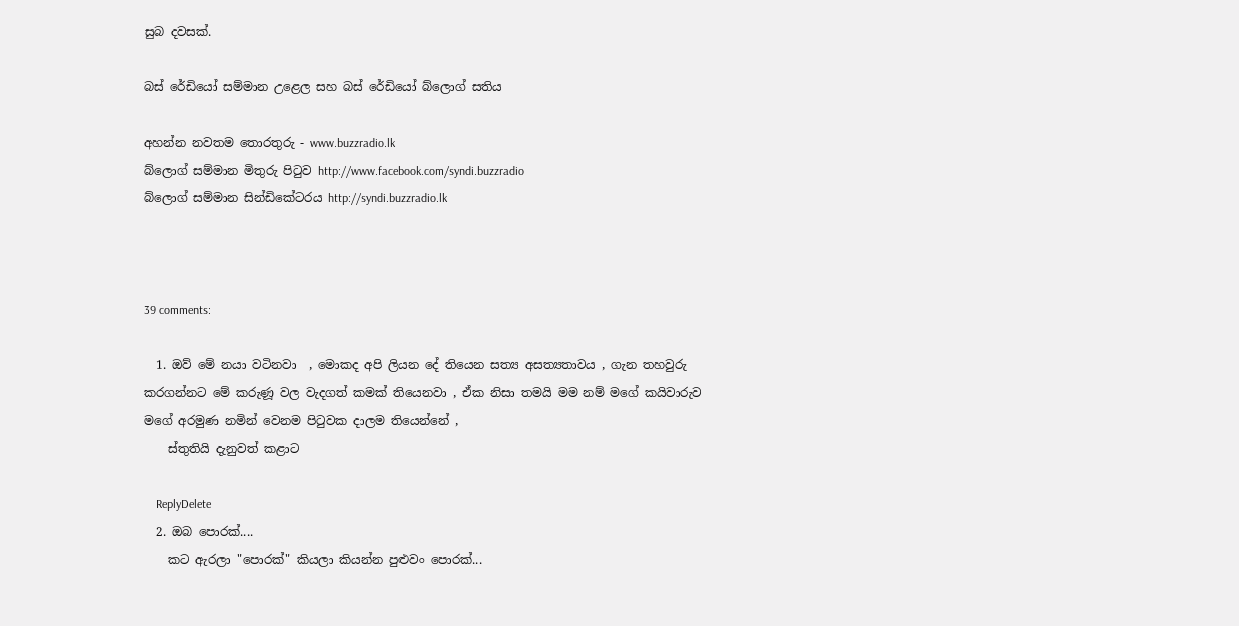සුබ දවසක්.

බස් රේඩියෝ සම්මාන උළෙල සහ බස් රේඩියෝ බ්ලොග් සතිය

අහන්න නවතම තොරතුරු - www.buzzradio.lk
බ්ලොග් සම්මාන මිතුරු පිටුව http://www.facebook.com/syndi.buzzradio
බ්ලොග් සම්මාන සින්ඩිකේටරය http://syndi.buzzradio.lk



39 comments:

  1. ඔව් මේ නයා වටිනවා  , මොකද අපි ලියන දේ තියෙන සත්‍ය අසත්‍යතාවය , ගැන තහවුරු කරගන්නට මේ කරුණූ වල වැදගත් කමක් තියෙනවා , ඒක නිසා තමයි මම නම් මගේ කයිවාරුව මගේ අරමුණ නමින් වෙනම පිටුවක දාලම තියෙන්නේ ,
    ස්තුතියි දැනුවත් කළාට

    ReplyDelete
  2. ඔබ පොරක්....
    කට ඇරලා "පොරක්" කියලා කියන්න පුළුවං පොරක්...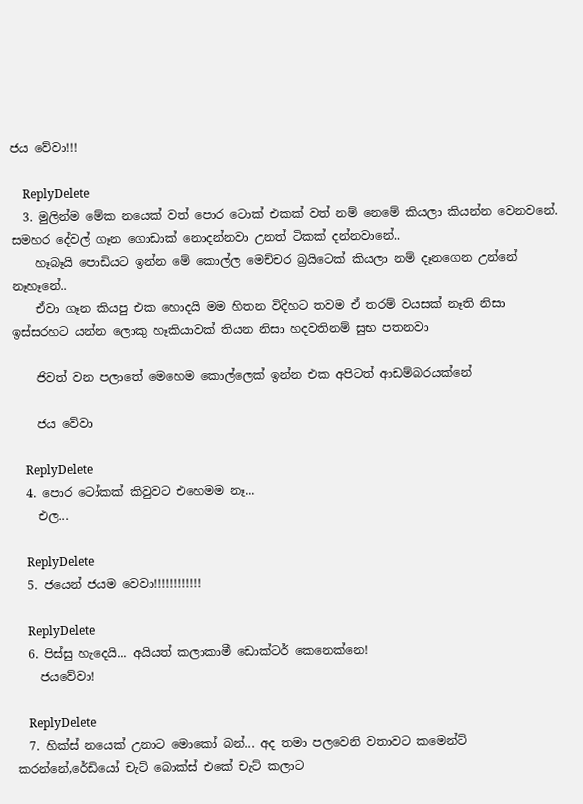ජය වේවා!!!

    ReplyDelete
  3. මුලින්ම මේක නයෙක් වත් පොර ටොක් එකක් වත් නම් නෙමේ කියලා කියන්න වෙනවනේ. සමහර දේවල් ගෑන ගොඩාක් නොදන්නවා උනත් ටිකක් දන්නවානේ..
    හෑබෑයි පොඩියට ඉන්න මේ කොල්ල මෙච්චර බ්‍රයිටෙක් කියලා නම් දෑනගෙන උන්නේ නෑහෑනේ..
    ඒවා ගෑන කියපු එක හොදයි මම හිතන විදිහට තවම ඒ තරම් වයසක් නෑති නිසා ඉස්සරහට යන්න ලොකු හෑකියාවක් තියන නිසා හදවතිනම් සුභ පතනවා

    ජිවත් වන පලාතේ මෙහෙම කොල්ලෙක් ඉන්න එක අපිටත් ආඩම්බරයක්නේ

    ජය වේවා

    ReplyDelete
  4. පොර ටෝකක් කිවුවට එහෙමම නෑ...
    එල...

    ReplyDelete
  5. ජයෙන් ජයම වෙවා!!!!!!!!!!!!

    ReplyDelete
  6. පිස්සු හැදෙයි... අයියත් කලාකාමී ඩොක්ටර් කෙනෙක්නෙ!
    ජයවේවා!

    ReplyDelete
  7. හික්ස් නයෙක් උනාට මොකෝ බන්... අද තමා පලවෙනි වතාවට කමෙන්ට් කරන්නේ,රේඩියෝ චැට් බොක්ස් එකේ චැට් කලාට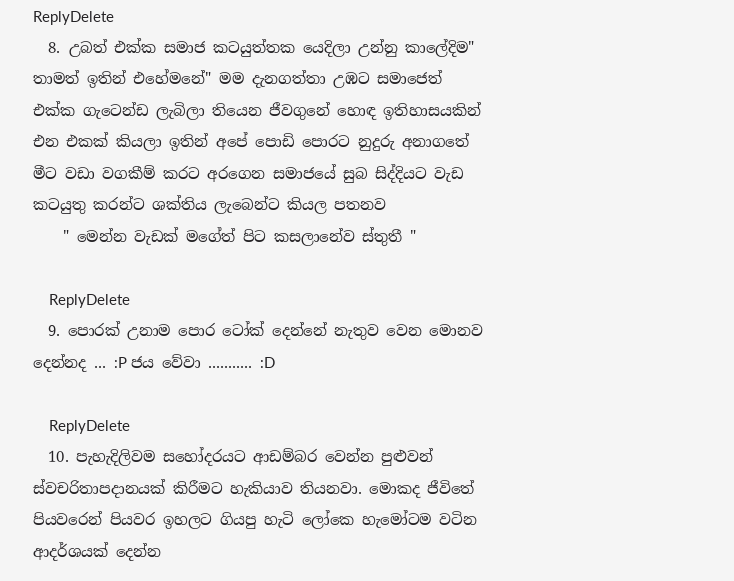ReplyDelete
  8. උබත් එක්ක සමාජ කටයුත්තක යෙදිලා උන්නු කාලේදිම" තාමත් ඉතින් එහේමනේ" මම දැනගත්තා උඹට සමාජෙත් එක්ක ගැටෙන්ඩ ලැබිලා තියෙන ජීවගුනේ හොඳ ඉතිහාසයකින් එන එකක් කියලා ඉතින් අපේ පොඩි පොරට නුදුරු අනාගතේ මීට වඩා වගකීම් කරට අරගෙන සමාජයේ සුබ සිද්දියට වැඩ කටයුතු කරන්ට ශක්තිය ලැබෙන්ට කියල පතනව
    " මෙන්න වැඩක් මගේත් පිට කසලානේව ස්තුතී "

    ReplyDelete
  9. පොරක් උනාම පොර ටෝක් දෙන්නේ නැතුව වෙන මොනව දෙන්නද ... :P ජය වේවා ........... :D

    ReplyDelete
  10. පැහැදිලිවම සහෝදරයට ආඩම්බර වෙන්න පුළුවන් ස්වචරිතාපදානයක් කිරීමට හැකියාව තියනවා. මොකද ජීවිතේ පියවරෙන් පියවර ඉහලට ගියපු හැටි ලෝකෙ හැමෝටම වටින ආදර්ශයක් දෙන්න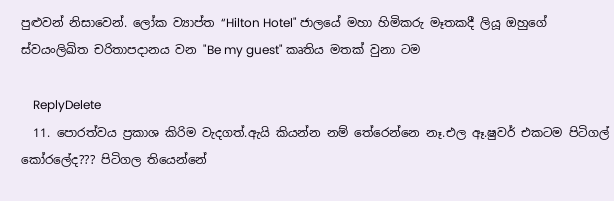පුළුවන් නිසාවෙන්. ලෝක ව්‍යාප්ත “Hilton Hotel" ජාලයේ මහා හිමිකරු මෑතකදී ලියූ ඔහුගේ ස්වයංලිඛිත චරිතාපදානය වන "Be my guest" කෘතිය මතක් වුනා ටම

    ReplyDelete
  11. පොරත්වය ප්‍රකාශ කිරිම වැදගත්.ඇයි කියන්න නම් තේරෙන්නෙ නෑ.එල ඈ.ෂුවර් එකටම පිටිගල් කෝරලේද??? පිටිගල තියෙන්නේ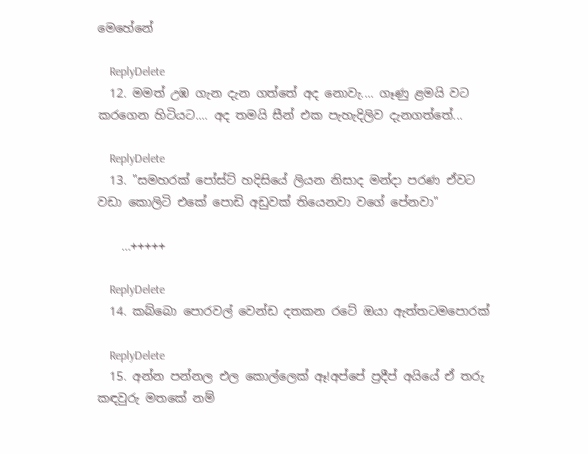මෙහේනේ

    ReplyDelete
  12. මමත් උඹ ගැන දැන ගත්තේ අද නොවැ.... ගෑණු ළමයි වට කරගෙන හිටියට.... අද තමයි සීන් එක පැහැදිලිව දැනගත්තේ...

    ReplyDelete
  13. "සමහරක් පෝස්ට් හදිසියේ ලියන නිසාද මන්දා පරණ ඒවට වඩා කොලිටි එකේ පොඩි අඩුවක් තියෙනවා වගේ පේනවා"

    …+++++

    ReplyDelete
  14. කබ්බො පොරවල් වෙන්ඩ දතකන රටේ ඔයා ඇත්තටමපොරක්

    ReplyDelete
  15. අන්න පන්නල එල කොල්ලෙක් ඈ!අප්පේ ප්‍රදීප් අයියේ ඒ තරු කඳවුරු මතකේ නම්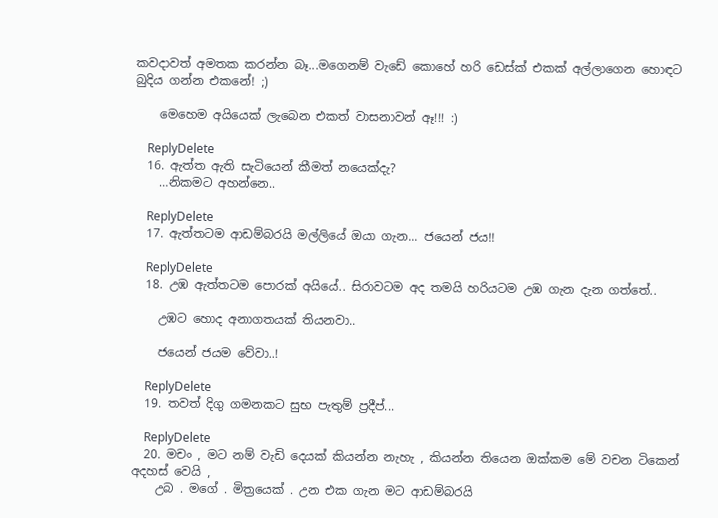කවදාවත් අමතක කරන්න බෑ...මගෙනම් වැඩේ කොහේ හරි ඩෙස්ක් එකක් අල්ලාගෙන හොඳට බුදිය ගන්න එකනේ! ;)

    මෙහෙම අයියෙක් ලැබෙන එකත් වාසනාවන් ඈ!!! :)

    ReplyDelete
  16. ඇත්ත ඇති සැටියෙන් කීමත් නයෙක්දැ?
    …නිකමට අහන්නෙ..

    ReplyDelete
  17. ඇත්තටම ආඩම්බරයි මල්ලියේ ඔයා ගැන... ජයෙන් ජය!!

    ReplyDelete
  18. උඹ ඇත්තටම ‍පොරක් අයියේ.. සිරාවටම අද තමයි හරියටම උඹ ගැන දැන ගත්තේ..

    උඹට හොද අනාගතයක් තියනවා..

    ජයෙන් ජයම වේවා..!

    ReplyDelete
  19. තවත් දිගු ගමනකට සුභ පැතුම් ප්‍රදීප්...

    ReplyDelete
  20. මචං , මට නම් වැඩි දෙයක් කියන්න නැහැ , කියන්න තියෙන ඔක්කම මේ වචන ටිකෙන් අදහස් වෙයි ,
    උබ . මගේ . මිත්‍රයෙක් . උන එක ගැන මට ආඩම්බරයි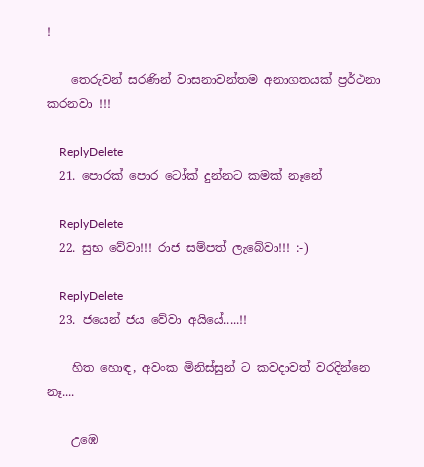!

    තෙරුවන් සරණින් වාසනාවන්තම අනාගතයක් ප්‍රර්ථනා කරනවා !!!

    ReplyDelete
  21. පොරක් පොර ටෝක් දුන්නට කමක් නෑනේ

    ReplyDelete
  22. සුභ වේවා!!! රාජ සම්පත් ලැබේවා!!! :-)

    ReplyDelete
  23. ජයෙන් ජය වේවා අයියේ.....!!

    හිත හොඳ, අවංක මිනිස්සුන් ට කවදාවත් වරදින්නෙ නෑ....

    උඹෙ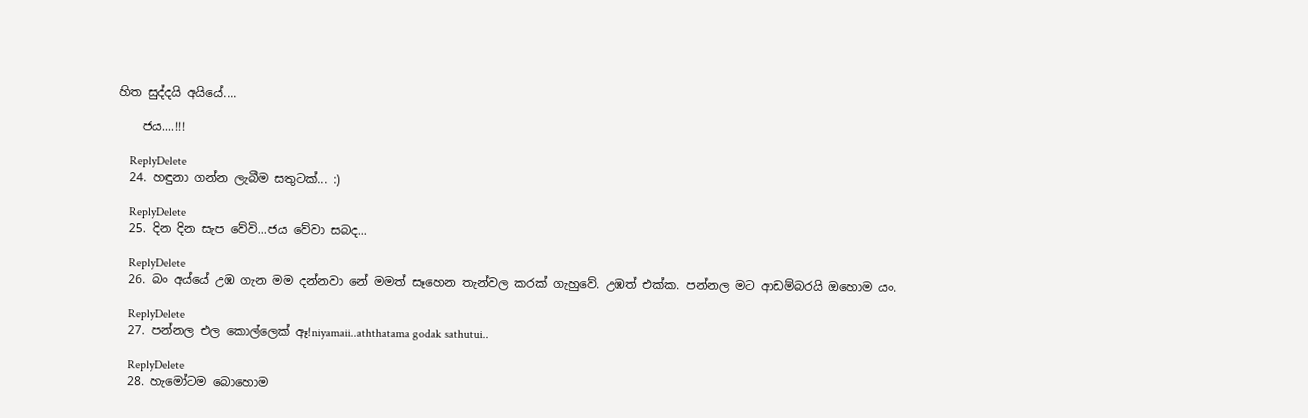හිත සුද්දයි අයියේ....

    ජය....!!!

    ReplyDelete
  24. හඳුනා ගන්න ලැබීම සතුටක්... :)

    ReplyDelete
  25. දින දින සැප වේවි...ජය වේවා සබද...

    ReplyDelete
  26. බං අය්යේ උඹ ගැන මම දන්නවා නේ මමත් සෑහෙන තැන්වල කරක් ගැහුවේ. උඹත් එක්ක. පන්නල මට ආඩම්බරයි ඔහොම යං.

    ReplyDelete
  27. පන්නල එල කොල්ලෙක් ඈ!niyamaii..aththatama godak sathutui..

    ReplyDelete
  28. හැමෝටම බොහොම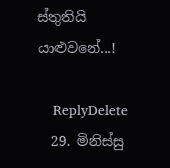ස්තුතියි යාළුවනේ...!

    ReplyDelete
  29. මිනිස්සු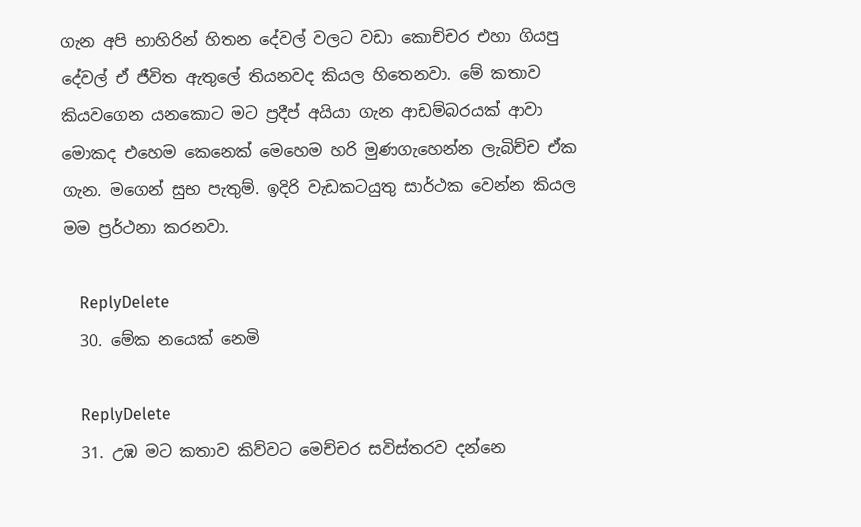ගැන අපි භාහිරින් හිතන දේවල් වලට වඩා කොච්චර එහා ගියපු දේවල් ඒ ජීවිත ඇතුලේ තියනවද කියල හිතෙනවා. මේ කතාව කියවගෙන යනකොට මට ප්‍රදීප් අයියා ගැන ආඩම්බරයක් ආවා මොකද එහෙම කෙනෙක් මෙහෙම හරි මුණගැහෙන්න ලැබිච්ච ඒක ගැන. මගෙන් සුභ පැතුම්. ඉදිරි වැඩකටයුතු සාර්ථක වෙන්න කියල මම ප්‍රර්ථනා කරනවා.

    ReplyDelete
  30. මේක නයෙක් නෙමි

    ReplyDelete
  31. උඹ මට කතාව කිව්වට මෙච්චර සවිස්තරව දන්නෙ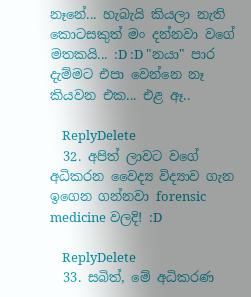නෑනේ... හැබැයි කියලා නැති කොටසකුත් මං දන්නවා වගේ මතකයි... :D :D "නයා" පාර දැම්මට එපා වෙන්නෙ නෑ කියවන එක... එළ ඈ..

    ReplyDelete
  32. අපිත් ලාවට වගේ අධිකරන වෛද්‍ය විද්‍යාව ගැන ඉගෙන ගන්නවා forensic medicine වලදි! :D

    ReplyDelete
  33. සබිත්, මේ අධිකරණ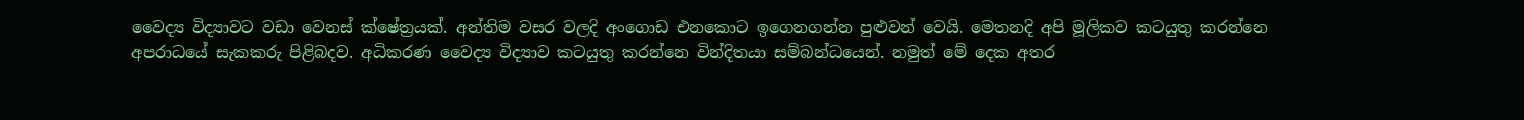වෛද්‍ය විද්‍යාවට වඩා වෙනස් ක්ෂේත්‍රයක්. අන්තිම වසර වලදි අංගොඩ එනකොට ඉගෙනගන්න පුළුවන් වෙයි. මෙතනදි අපි මූලිකව කටයුතු කරන්නෙ අපරාධයේ සැකකරු පිළිබදව. අධිකරණ වෛද්‍ය විද්‍යාව කටයුතු කරන්නෙ වින්දිතයා සම්බන්ධයෙන්. නමුත් මේ දෙක අතර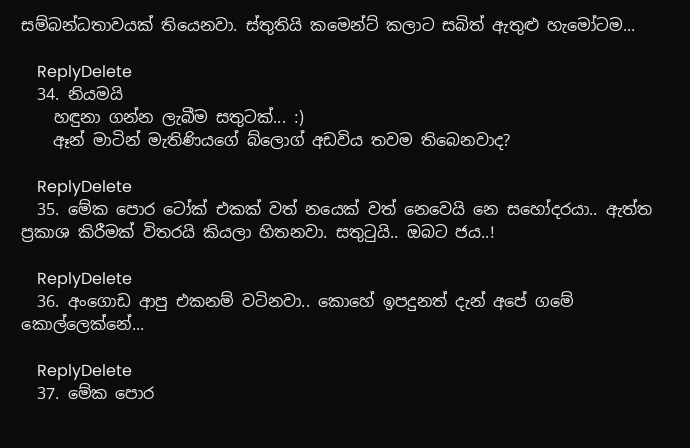සම්බන්ධතාවයක් තියෙනවා. ස්තුතියි කමෙන්ට් කලාට සබිත් ඇතුළු හැමෝටම...

    ReplyDelete
  34. නියමයි
    හඳුනා ගන්න ලැබීම සතුටක්... :)
    ඈන් මාටින් මැතිණියගේ බ්ලොග් අඩවිය තවම තිබෙනවාද?

    ReplyDelete
  35. මේක පොර ටෝක් එකක් වත් නයෙක් වත් නෙවෙයි නෙ සහෝදරයා.. ඇත්ත ප්‍රකාශ කිරීමක් විතරයි කියලා හිතනවා. සතුටුයි.. ඔබට ජය..!

    ReplyDelete
  36. අංගොඩ ආපු එකනම් වටිනවා.. කොහේ ඉපදුනත් දැන් අපේ ගමේ කොල්ලෙක්නේ...

    ReplyDelete
  37. මේක පොර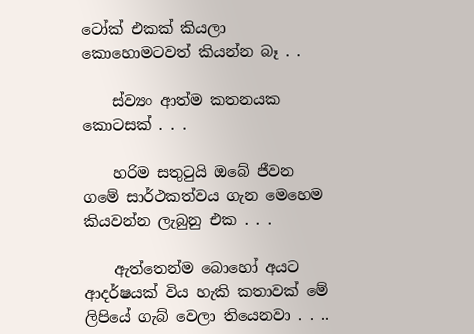ටෝක් එකක් කියලා කොහොමටවත් කියන්න බෑ . .

    ස්ව්‍යං ආත්ම කතනයක කොටසක් . . .

    හරිම සතුටුයි ඔබේ ජීවන ගමේ සාර්ථකත්වය ගැන මෙහෙම කියවන්න ලැබුනු එක . . .

    ඇත්තෙන්ම බොහෝ අයට ආදර්ෂයක් විය හැකි කතාවක් මේ ලිපියේ ගැබ් වෙලා තියෙනවා . . ..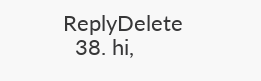ReplyDelete
  38. hi,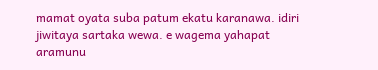mamat oyata suba patum ekatu karanawa. idiri jiwitaya sartaka wewa. e wagema yahapat aramunu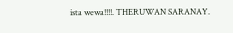ista wewa!!!!. THERUWAN SARANAY.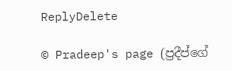ReplyDelete

© Pradeep's page (ප්‍රදීප්ගේ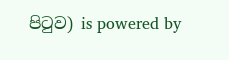පි‍ටුව) is powered by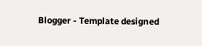Blogger - Template designed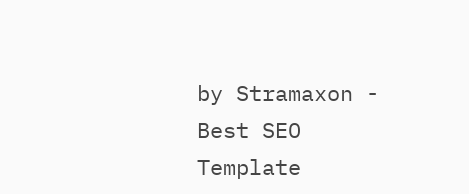by Stramaxon - Best SEO Template